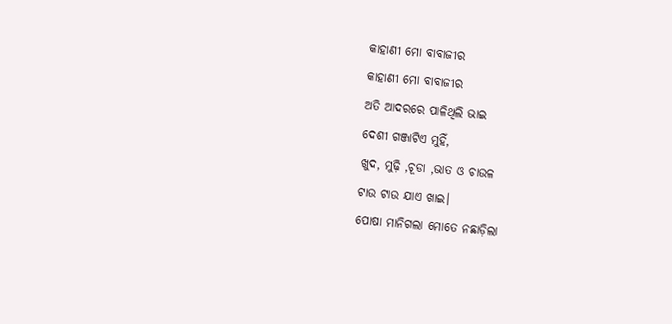କାହାଣୀ ମୋ ବାବାଜୀର
କାହାଣୀ ମୋ ବାବାଜୀର
ଅତି ଆଦରରେ ପାଳିଥିଲି ଭାଇ
ଦେଶୀ ଗଞ୍ଜାଟିଏ ମୁହିଁ,
ଖୁଦ, ମୁଢ଼ି ,ଚୂଡା ,ଭାତ ଓ ଚାଉଳ
ଟାଉ ଟାଉ ଯାଏ ଖାଇ।
ପୋଷା ମାନିଗଲା ମୋତେ ନଛାଡ଼ିଲା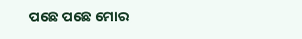ପଛେ ପଛେ ମୋର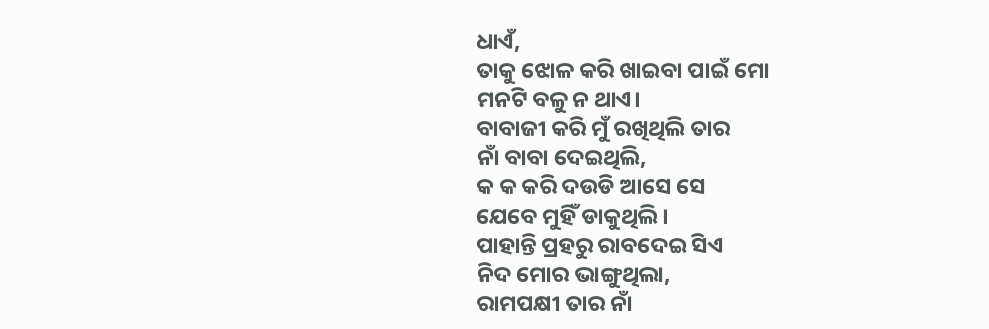ଧାଏଁ,
ତାକୁ ଝୋଳ କରି ଖାଇବା ପାଇଁ ମୋ
ମନଟି ବଳୁ ନ ଥାଏ।
ବାବାଜୀ କରି ମୁଁ ରଖିଥିଲି ତାର
ନାଁ ବାବା ଦେଇଥିଲି,
କ କ କରି ଦଉଡି ଆସେ ସେ
ଯେବେ ମୁହିଁ ଡାକୁଥିଲି।
ପାହାନ୍ତି ପ୍ରହରୁ ରାବଦେଇ ସିଏ
ନିଦ ମୋର ଭାଙ୍ଗୁଥିଲା,
ରାମପକ୍ଷୀ ତାର ନାଁ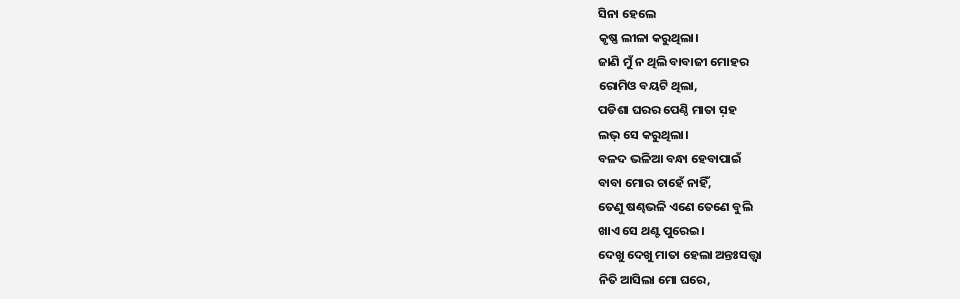ସିନା ହେଲେ
କୃଷ୍ଣ ଲୀଳା କରୁଥିଲା।
ଜାଣି ମୁଁ ନ ଥିଲି ବାବାଜୀ ମୋହର
ରୋମିଓ ବୟଟି ଥିଲା,
ପଡିଶା ଘରର ପେଣ୍ଠି ମାତା ସ଼ହ
ଲଭ୍ ସେ କରୁଥିଲା।
ବଳଦ ଭଳିଆ ବନ୍ଧା ହେବାପାଇଁ
ବାବା ମୋର ଚାହେଁ ନାହିଁ,
ତେଣୁ ଷଣ୍ଢଭଳି ଏଣେ ତେଣେ ବୁଲି
ଖାଏ ସେ ଥଣ୍ଟ ପୁରେଇ।
ଦେଖୁ ଦେଖୁ ମାତା ହେଲା ଅନ୍ତଃସତ୍ତ୍ଵା
ନିତି ଆସିଲା ମୋ ଘରେ,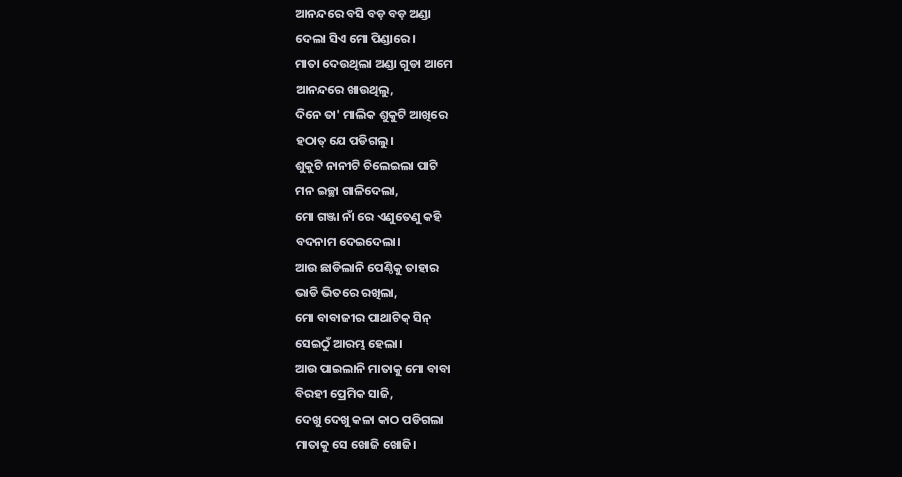ଆନନ୍ଦରେ ବସି ବଡ଼ ବଡ଼ ଅଣ୍ଡା
ଦେଲା ସିଏ ମୋ ପିଣ୍ଡାରେ।
ମାତା ଦେଉଥିଲା ଅଣ୍ଡା ଗୁଡା ଆମେ
ଆନନ୍ଦରେ ଖାଉଥିଲୁ,
ଦିନେ ତା' ମାଲିକ ଶୁକୁଟି ଆଖିରେ
ହଠାତ୍ ଯେ ପଡିଗଲୁ।
ଶୁକୁଟି ନାନୀଟି ଚିଲେଇଲା ପାଟି
ମନ ଇଚ୍ଛା ଗାଳିଦେଲା,
ମୋ ଗଞ୍ଜା ନାଁ ରେ ଏଣୁତେଣୁ କହି
ବଦନାମ ଦେଇଦେଲା।
ଆଉ ଛାଡିଲାନି ପେଣ୍ଠିକୁ ତାହାର
ଭାଡି ଭିତରେ ରଖିଲା,
ମୋ ବାବାଜୀର ପାଥାଟିକ୍ ସିନ୍
ସେଇଠୁଁ ଆରମ୍ଭ ହେଲା।
ଆଉ ପାଇଲାନି ମାତାକୁ ମୋ ବାବା
ବିରହୀ ପ୍ରେମିକ ସାଜି,
ଦେଖୁ ଦେଖୁ କଳା କାଠ ପଡିଗଲା
ମାତାକୁ ସେ ଖୋଜି ଖୋଜି।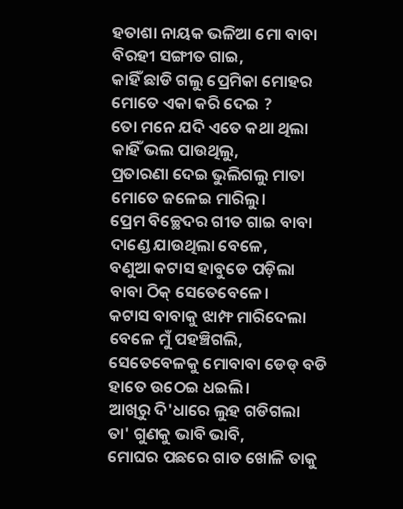ହତାଶା ନାୟକ ଭଳିଆ ମୋ ବାବା
ବିରହୀ ସଙ୍ଗୀତ ଗାଇ,
କାହିଁ ଛାଡି ଗଲୁ ପ୍ରେମିକା ମୋହର
ମୋତେ ଏକା କରି ଦେଇ ?
ତୋ ମନେ ଯଦି ଏତେ କଥା ଥିଲା
କାହିଁ ଭଲ ପାଉଥିଲୁ,
ପ୍ରତାରଣା ଦେଇ ଭୁଲିଗଲୁ ମାତା
ମୋତେ ଜଳେଇ ମାରିଲୁ।
ପ୍ରେମ ବିଚ୍ଛେଦର ଗୀତ ଗାଇ ବାବା
ଦାଣ୍ଡେ ଯାଉଥିଲା ବେଳେ,
ବଣୁଆ କଟାସ ହାବୁଡେ ପଡ଼ିଲା
ବାବା ଠିକ୍ ସେତେବେଳେ।
କଟାସ ବାବାକୁ ଝାମ୍ଫ ମାରିଦେଲା
ବେଳେ ମୁଁ ପହଞ୍ଚିଗଲି,
ସେତେବେଳକୁ ମୋବାବା ଡେଡ୍ ବଡି
ହାତେ ଉଠେଇ ଧଇଲି।
ଆଖିରୁ ଦି'ଧାରେ ଲୁହ ଗଡିଗଲା
ତା' ଗୁଣକୁ ଭାବି ଭାବି,
ମୋଘର ପଛରେ ଗାତ ଖୋଳି ତାକୁ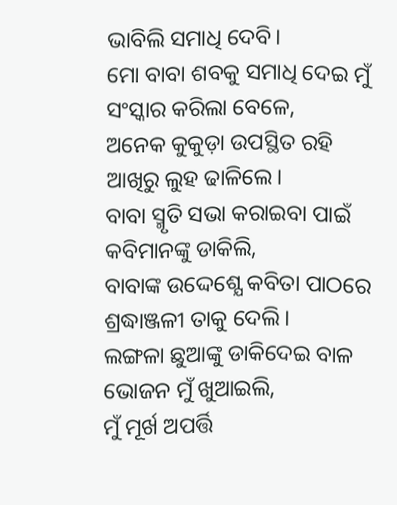ଭାବିଲି ସମାଧି ଦେବି।
ମୋ ବାବା ଶବକୁ ସମାଧି ଦେଇ ମୁଁ
ସଂସ୍କାର କରିଲା ବେଳେ,
ଅନେକ କୁକୁଡ଼ା ଉପସ୍ଥିତ ରହି
ଆଖିରୁ ଲୁହ ଢାଳିଲେ।
ବାବା ସ୍ମୃତି ସଭା କରାଇବା ପାଇଁ
କବିମାନଙ୍କୁ ଡାକିଲି,
ବାବାଙ୍କ ଉଦ୍ଦେଶ୍ଯେ କବିତା ପାଠରେ
ଶ୍ରଦ୍ଧାଞ୍ଜଳୀ ତାକୁ ଦେଲି।
ଲଙ୍ଗଳା ଛୁଆଙ୍କୁ ଡାକିଦେଇ ବାଳ
ଭୋଜନ ମୁଁ ଖୁଆଇଲି,
ମୁଁ ମୂର୍ଖ ଅପର୍ତ୍ତି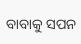ବାବାକୁ ସପନ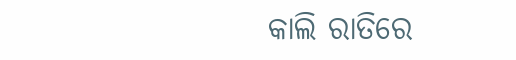କାଲି ରାତିରେ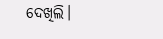ଦେଖିଲି।